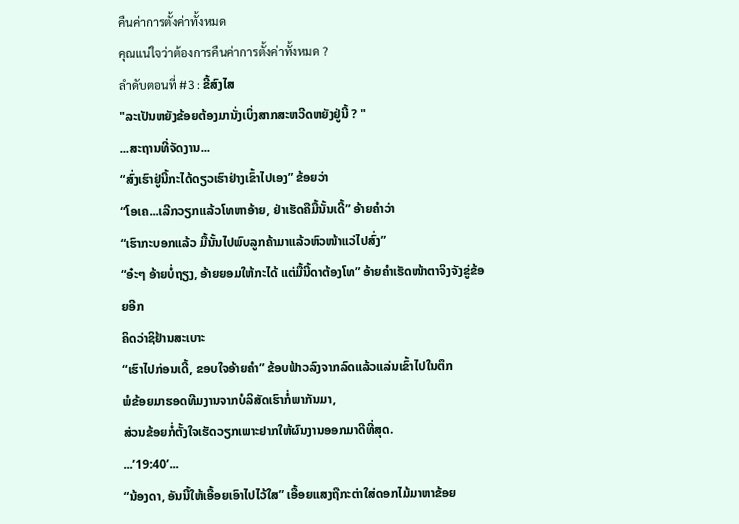คืนค่าการตั้งค่าทั้งหมด
คุณแน่ใจว่าต้องการคืนค่าการตั้งค่าทั้งหมด ?
ลำดับตอนที่ #3 : ຂີ້ສົງໄສ
"ລະເປັນຫຍັງຂ້ອຍຕ້ອງມານັ່ງເບິ່ງສາກສະຫວີດຫຍັງຢູ່ນີ້ ? "
...ສະຖານທີ່ຈັດງານ...
“ສົ່ງເຮົາຢູ່ນີ້ກະໄດ້ດຽວເຮົາຢ່າງເຂົ້າໄປເອງ” ຂ້ອຍວ່າ
“ໂອເຄ...ເລີກວຽກແລ້ວໂທຫາອ້າຍ, ຢ່າເຮັດຄືມື້ນັ້ນເດີ້” ອ້າຍຄຳວ່າ
“ເຮົາກະບອກແລ້ວ ມື້ນັ້ນໄປພົບລູກຄ້າມາແລ້ວຫົວໜ້າແວ່ໄປສົ່ງ”
“ອ໋ະໆ ອ້າຍບໍ່ຖຽງ, ອ້າຍຍອມໃຫ້ກະໄດ້ ແຕ່ມື້ນີ້ດາຕ້ອງໂທ” ອ້າຍຄຳເຮັດໜ້າຕາຈິງຈັງຂູ່ຂ້ອຍອີກ
ຄິດວ່າຊິຢ້ານສະເບາະ
“ເຮົາໄປກ່ອນເດີ້, ຂອບໃຈອ້າຍຄຳ” ຂ້ອບຟ້າວລົງຈາກລົດແລ້ວແລ່ນເຂົ້າໄປໃນຕຶກ
ພໍຂ້ອຍມາຮອດທີມງານຈາກບໍລິສັດເຮົາກໍ່ພາກັນມາ,
ສ່ວນຂ້ອຍກໍ່ຕັ້ງໃຈເຮັດວຽກເພາະຢາກໃຫ້ຜົນງານອອກມາດີທີ່ສຸດ.
...’19:40’...
“ນ້ອງດາ, ອັນນີ້ໃຫ້ເອື້ອຍເອົາໄປໄວ້ໃສ” ເອື້ອຍແສງຖືກະຕ່າໃສ່ດອກໄມ້ມາຫາຂ້ອຍ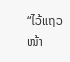“ໄວ້ແຖວໜ້າ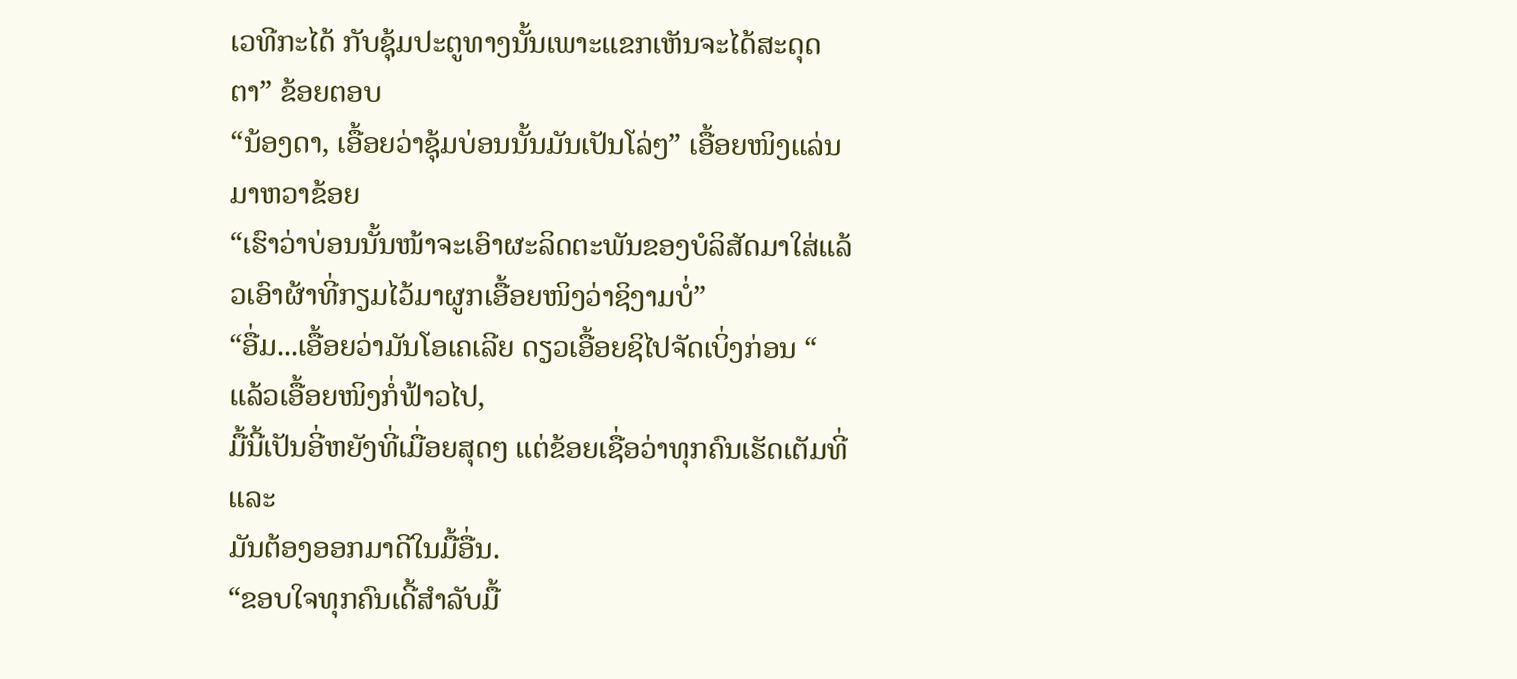ເວທີກະໄດ້ ກັບຊຸ້ມປະຕູທາງນັ້ນເພາະແຂກເຫັນຈະໄດ້ສະດຸດຕາ” ຂ້ອຍຕອບ
“ນ້ອງດາ, ເອື້ອຍວ່າຊຸ້ມບ່ອນນັ້ນມັນເປັນໂລ່ໆ” ເອື້ອຍໜິງແລ່ນມາຫວາຂ້ອຍ
“ເຮົາວ່າບ່ອນນັ້ນໜ້າຈະເອົາຜະລິດຕະພັນຂອງບໍລິສັດມາໃສ່ແລ້ວເອົາຜ້າທີ່ກຽມໄວ້ມາຜູກເອື້ອຍໜິງວ່າຊິງາມບໍ່”
“ອື່ມ...ເອື້ອຍວ່າມັນໂອເຄເລີຍ ດຽວເອື້ອຍຊິໄປຈັດເບິ່ງກ່ອນ “
ແລ້ວເອື້ອຍໜິງກໍ່ຟ້າວໄປ,
ມື້ນີ້ເປັນອີ່ຫຍັງທີ່ເມື່ອຍສຸດໆ ແຕ່ຂ້ອຍເຊື່ອວ່າທຸກຄົນເຮັດເຕັມທີ່ ແລະ
ມັນຕ້ອງອອກມາດີໃນມື້ອື່ນ.
“ຂອບໃຈທຸກຄົນເດີ້ສຳລັບມື້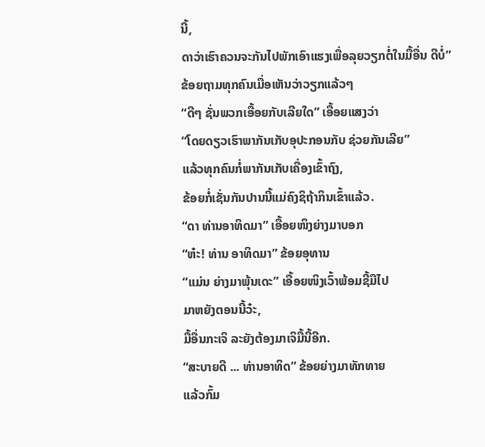ນີ້,
ດາວ່າເຮົາຄວນຈະກັນໄປພັກເອົາແຮງເພື່ອລຸຍວຽກຕໍ່ໃນມື້ອື່ນ ດີບໍ່” ຂ້ອຍຖາມທຸກຄົນເມື່ອເຫັນວ່າວຽກແລ້ວໆ
“ດີໆ ຊັ່ນພວກເອື້ອຍກັບເລີຍໃດ” ເອື້ອຍແສງວ່າ
“ໂດຍດຽວເຮົາພາກັນເກັບອຸປະກອນກັບ ຊ່ວຍກັນເລີຍ”
ແລ້ວທຸກຄົນກໍ່ພາກັນເກັບເຄື່ອງເຂົ້າຖົງ,
ຂ້ອຍກໍ່ເຊັ່ນກັນປານນີ້ແມ່ຄົງຊິຖ້າກິນເຂົ້າແລ້ວ.
“ດາ ທ່ານອາທິດມາ” ເອື້ອຍໜິງຍ່າງມາບອກ
“ຫ໋ະ! ທ່ານ ອາທິດມາ” ຂ້ອຍອຸທານ
“ແມ່ນ ຍ່າງມາພຸ້ນເດະ” ເອື້ອຍໜິງເວົ້າພ້ອມຊີ້ມືໄປ
ມາຫຍັງຕອນນີ້ວ໋ະ,
ມື້ອື່ນກະເຈິ ລະຍັງຕ້ອງມາເຈິມື້ນີ້ອີກ.
“ສະບາຍດີ ... ທ່ານອາທິດ” ຂ້ອຍຍ່າງມາທັກທາຍ
ແລ້ວກົ້ມ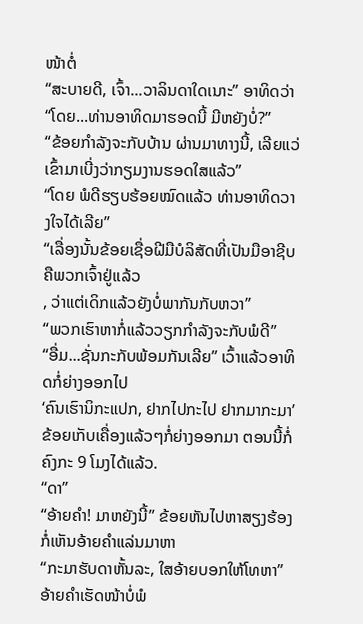ໜ້າຕໍ່
“ສະບາຍດີ, ເຈົ້າ...ວາລິນດາໃດເນາະ” ອາທິດວ່າ
“ໂດຍ...ທ່ານອາທິດມາຮອດນີ້ ມີຫຍັງບໍ່?”
“ຂ້ອຍກຳລັງຈະກັບບ້ານ ຜ່ານມາທາງນີ້, ເລີຍແວ່ເຂົ້າມາເບີ່ງວ່າກຽມງານຮອດໃສແລ້ວ”
“ໂດຍ ພໍດີຮຽບຮ້ອຍໝົດແລ້ວ ທ່ານອາທິດວາງໃຈໄດ້ເລີຍ”
“ເລື່ອງນັ້ນຂ້ອຍເຊື່ອຝີມືບໍລິສັດທີ່ເປັນມືອາຊີບຄືພວກເຈົ້າຢູ່ແລ້ວ
, ວ່າແຕ່ເດິກແລ້ວຍັງບໍ່ພາກັນກັບຫວາ”
“ພວກເຮົາຫາກໍ່ແລ້ວວຽກກຳລັງຈະກັບພໍດີ”
“ອື່ມ...ຊັ່ນກະກັບພ້ອມກັນເລີຍ” ເວົ້າແລ້ວອາທິດກໍ່ຍ່າງອອກໄປ
‘ຄົນເຮົານິກະແປກ, ຢາກໄປກະໄປ ຢາກມາກະມາ’
ຂ້ອຍເກັບເຄື່ອງແລ້ວໆກໍ່ຍ່າງອອກມາ ຕອນນີ້ກໍ່ຄົງກະ 9 ໂມງໄດ້ແລ້ວ.
“ດາ”
“ອ້າຍຄຳ! ມາຫຍັງນີ້” ຂ້ອຍຫັນໄປຫາສຽງຮ້ອງກໍ່ເຫັນອ້າຍຄຳແລ່ນມາຫາ
“ກະມາຮັບດາຫັ້ນລະ, ໃສອ້າຍບອກໃຫ້ໂທຫາ” ອ້າຍຄຳເຮັດໜ້າບໍ່ພໍ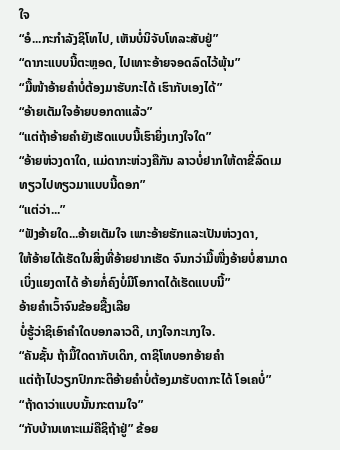ໃຈ
“ອໍ...ກະກຳລັງຊິໂທໄປ, ເຫັນບໍ່ນິຈັບໂທລະສັບຢູ່”
“ດາກະແບບນີ້ຕະຫຼອດ, ໄປເທາະອ້າຍຈອດລົດໄວ້ພຸ້ນ”
“ມື້ໜ້າອ້າຍຄຳບໍ່ຕ້ອງມາຮັບກະໄດ້ ເຮົາກັບເອງໄດ້”
“ອ້າຍເຕັມໃຈອ້າຍບອກດາແລ້ວ”
“ແຕ່ຖ້າອ້າຍຄຳຍັງເຮັດແບບນີ້ເຮົາຍິ່ງເກງໃຈໃດ”
“ອ້າຍຫ່ວງດາໃດ, ແມ່ດາກະຫ່ວງຄືກັນ ລາວບໍ່ຢາກໃຫ້ດາຂີ່ລົດເມທຽວໄປທຽວມາແບບນີ້ດອກ”
“ແຕ່ວ່າ...”
“ຟັງອ້າຍໃດ...ອ້າຍເຕັມໃຈ ເພາະອ້າຍຮັກແລະເປັນຫ່ວງດາ,
ໃຫ້ອ້າຍໄດ້ເຮັດໃນສິ່ງທີ່ອ້າຍຢາກເຮັດ ຈົນກວ່າມື້ໜື່ງອ້າຍບໍ່ສາມາດເບິ່ງແຍງດາໄດ້ ອ້າຍກໍ່ຄົງບໍ່ມີໂອກາດໄດ້ເຮັດແບບນີ້”
ອ້າຍຄຳເວົ້າຈົນຂ້ອຍຊື້ງເລີຍ
ບໍ່ຮູ້ວ່າຊິເອົາຄຳໃດບອກລາວດີ, ເກງໃຈກະເກງໃຈ.
“ຄັນຊັ້ນ ຖ້າມື້ໃດດາກັບເດິກ, ດາຊິໂທບອກອ້າຍຄຳ
ແຕ່ຖ້າໄປວຽກປົກກະຕິອ້າຍຄຳບໍ່ຕ້ອງມາຮັບດາກະໄດ້ ໂອເຄບໍ່”
“ຖ້າດາວ່າແບບນັ້ນກະຕາມໃຈ”
“ກັບບ້ານເທາະແມ່ຄືຊິຖ້າຢູ່” ຂ້ອຍ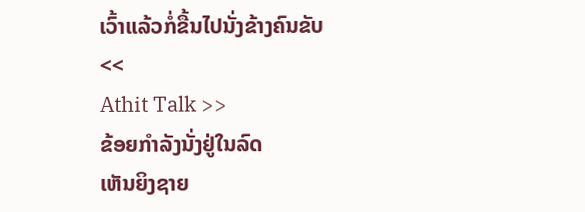ເວົ້າແລ້ວກໍ່ຂື້ນໄປນັ່ງຂ້າງຄົນຂັບ
<<
Athit Talk >>
ຂ້ອຍກຳລັງນັ່ງຢູ່ໃນລົດ
ເຫັນຍິງຊາຍ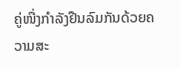ຄູ່ໜື່ງກຳລັງຢືນລົມກັນດ້ວຍຄວາມສະ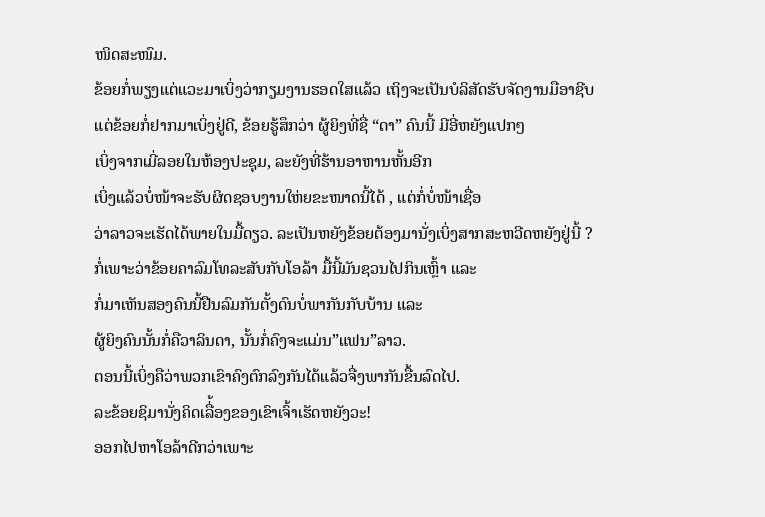ໜິດສະໜົມ.
ຂ້ອຍກໍ່ພຽງແຕ່ແວະມາເບິ່ງວ່າກຽມງານຮອດໃສແລ້ວ ເຖິງຈະເປັນບໍລິສັດຮັບຈັດງານມືອາຊີບ
ແຕ່ຂ້ອຍກໍ່ຢາກມາເບິ່ງຢູ່ດີ, ຂ້ອຍຮູ້ສຶກວ່າ ຜູ້ຍິງທີ່ຊື່ “ດາ” ຄົນນີ້ ມີອີ່ຫຍັງແປກໆ
ເບິ່ງຈາກເມີ່ລອຍໃນຫ້ອງປະຊຸມ, ລະຍັງທີ່ຮ້ານອາຫານຫັ້ນອີກ
ເບິ່ງແລ້ວບໍ່ໜ້າຈະຮັບຜິດຊອບງານໃຫ່ຍຂະໜາດນີ້ໄດ້ , ແຕ່ກໍ່ບໍ່ໜ້າເຊື່ອ
ວ່າລາວຈະເຮັດໄດ້ພາຍໃນມື້ດຽວ. ລະເປັນຫຍັງຂ້ອຍຕ້ອງມານັ່ງເບິ່ງສາກສະຫວີດຫຍັງຢູ່ນີ້ ?
ກໍ່ເພາະວ່າຂ້ອຍຄາລົມໂທລະສັບກັບໂອລ້າ ມື້ນີ້ມັນຊວນໄປກິນເຫຼົ້າ ແລະ
ກໍ່ມາເຫັນສອງຄົນນີ້ຢືນລົມກັນຕັ້ງດົນບໍ່ພາກັນກັບບ້ານ ແລະ
ຜູ້ຍິງຄົນນັ້ນກໍ່ຄືວາລິນດາ, ນັ້ນກໍ່ຄົງຈະແມ່ນ”ແຟນ”ລາວ.
ຕອນນີ້ເບິ່ງຄືວ່າພວກເຂົາຄົງຕົກລົງກັນໄດ້ແລ້ວຈື່ງພາກັນຂື້ນລົດໄປ.
ລະຂ້ອຍຊິມານັ່ງຄິດເລື່້ອງຂອງເຂົາເຈົ້າເຮັດຫຍັງວະ!
ອອກໄປຫາໂອລ້າດີກວ່າເພາະ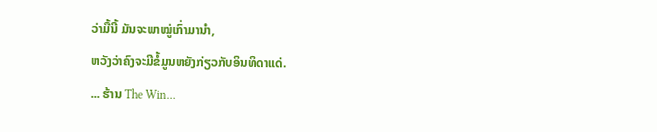ວ່າມື້ນີ້ ມັນຈະພາໝູ່ເກົ່າມານຳ,
ຫວັງວ່າຄົງຈະມີຂໍ້ມູນຫຍັງກ່ຽວກັບອິນທິດາແດ່.
... ຮ້ານ The Win…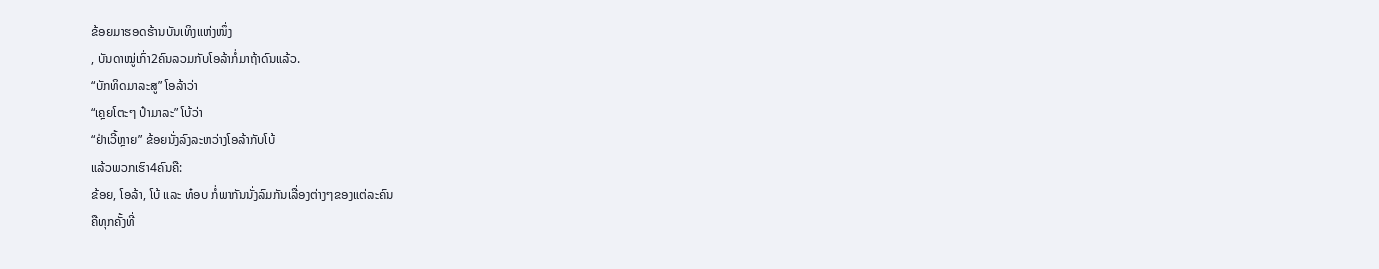ຂ້ອຍມາຮອດຮ້ານບັນເທິງແຫ່ງໜຶ່ງ
, ບັນດາໝູ່ເກົ່າ2ຄົນລວມກັບໂອລ້າກໍ່ມາຖ້າດົນແລ້ວ.
“ບັກທິດມາລະສູ” ໂອລ້າວ່າ
“ເຄຼຍໂຕະໆ ປ໋າມາລະ” ໂບ້ວ່າ
“ຢ່າເວີ້ຫຼາຍ” ຂ້ອຍນັ່ງລົງລະຫວ່າງໂອລ້າກັບໂບ້
ແລ້ວພວກເຮົາ4ຄົນຄື:
ຂ້ອຍ, ໂອລ້າ, ໂບ້ ແລະ ທ໋ອບ ກໍ່ພາກັນນັ່ງລົມກັນເລື່ອງຕ່າງໆຂອງແຕ່ລະຄົນ
ຄືທຸກຄັ້ງທີ່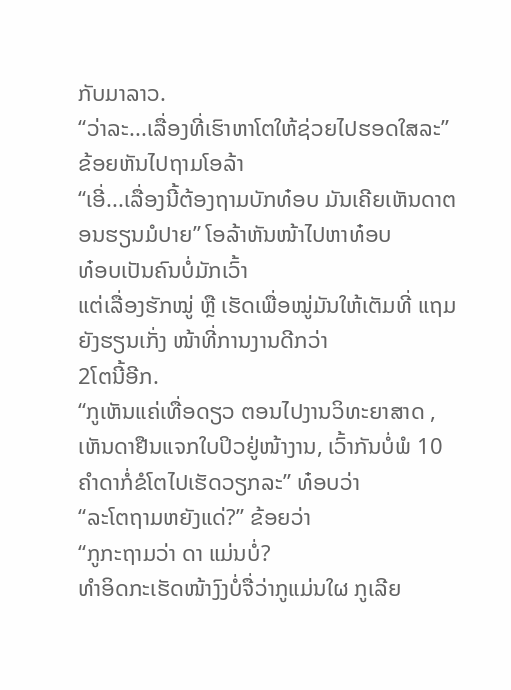ກັບມາລາວ.
“ວ່າລະ...ເລື່ອງທີ່ເຮົາຫາໂຕໃຫ້ຊ່ວຍໄປຮອດໃສລະ” ຂ້ອຍຫັນໄປຖາມໂອລ້າ
“ເອີ່...ເລື່ອງນີ້ຕ້ອງຖາມບັກທ໋ອບ ມັນເຄີຍເຫັນດາຕອນຮຽນມໍປາຍ” ໂອລ້າຫັນໜ້າໄປຫາທ໋ອບ
ທ໋ອບເປັນຄົນບໍ່ມັກເວົ້າ
ແຕ່ເລື່ອງຮັກໝູ່ ຫຼື ເຮັດເພື່ອໝູ່ມັນໃຫ້ເຕັມທີ່ ແຖມຍັງຮຽນເກັ່ງ ໜ້າທີ່ການງານດີກວ່າ
2ໂຕນີ້ອີກ.
“ກູເຫັນແຄ່ເທື່ອດຽວ ຕອນໄປງານວິທະຍາສາດ ,
ເຫັນດາຢືນແຈກໃບປິວຢູ່ໜ້າງານ, ເວົ້າກັນບໍ່ພໍ 10 ຄຳດາກໍ່ຂໍໂຕໄປເຮັດວຽກລະ” ທ໋ອບວ່າ
“ລະໂຕຖາມຫຍັງແດ່?” ຂ້ອຍວ່າ
“ກູກະຖາມວ່າ ດາ ແມ່ນບໍ່?
ທຳອິດກະເຮັດໜ້າງົງບໍ່ຈື່ວ່າກູແມ່ນໃຜ ກູເລີຍ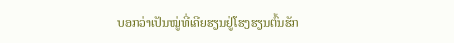ບອກວ່າເປັນໝູ່ທີ່ເຄີຍຮຽນຢູ່ໂຮງຮຽນຕົ້ນຮັກ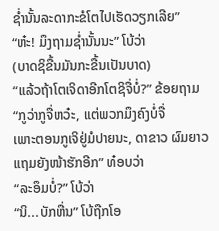ຊ່ຳນັ້ນລະດາກະຂໍໂຕໄປເຮັດວຽກເລີຍ”
“ຫ໋ະ! ມຶງຖາມຊ່ຳນັ້ນນະ” ໂບ້ວ່າ
(ບາດຊິຂື້ນມັນກະຂື້ນເປັນບາດ)
“ແລ້ວຖ້າໂຕເຈິດາອີກໂຕຊິຈື່ບໍ່?” ຂ້ອຍຖາມ
“ກູວ່າກູຈື່ຫວ໋ະ, ແຕ່ພວກມຶງຄົງບໍ່ຈື່
ເພາະຕອນກູເຈິຢູ່ມໍປາຍນະ, ດາຂາວ ຜົມຍາວແຖມຍັງໜ້າຮັກອີກ” ທ໋ອບວ່າ
“ລະອຶມບໍ່?” ໂບ້ວ່າ
“ນິ...ບັກຫື່ນ” ໂບ້ຖືກໂອ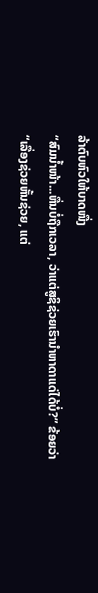ລ້າຕົບຫົວໃຫ້ບາດໜື່ງ
“ສົມນ້ຳໜ້າ...ຫື່ນບໍ່ຖືກເວລາ, ວ່າແຕ່ສູຊິຊ່ວຍເຮົານຳຫາດາແດ່ໄດ້ບໍ່?” ຂ້ອຍວ່າ
“ເລື່ອງຊ່ວຍຫັ້ນຊ່ວຍ, ແຕ່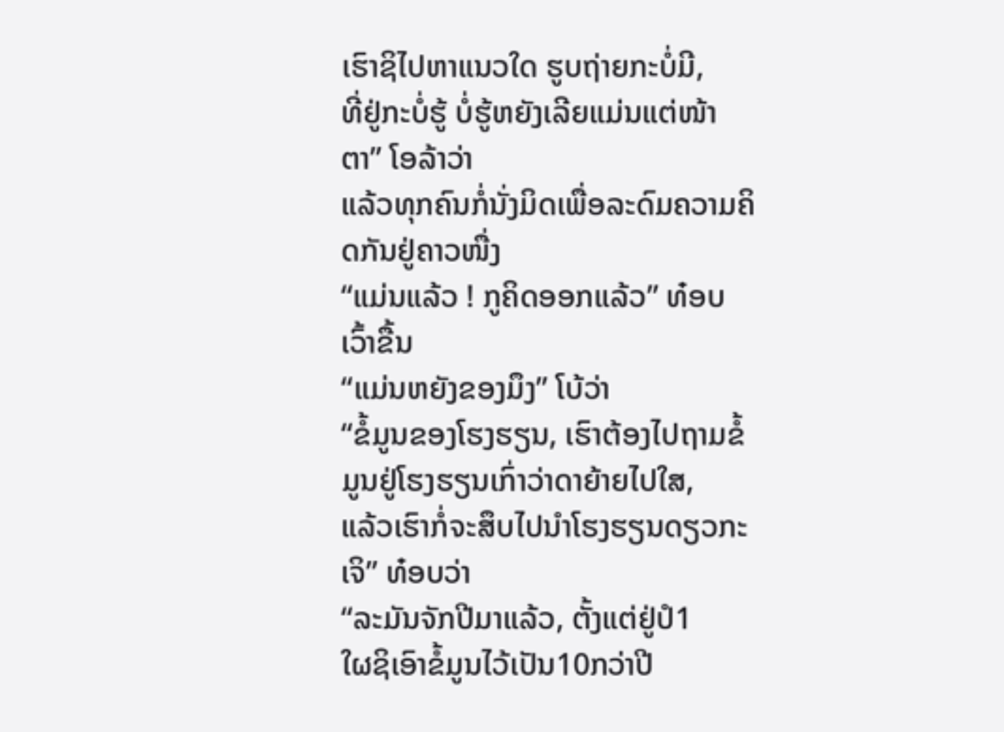ເຮົາຊິໄປຫາແນວໃດ ຮູບຖ່າຍກະບໍ່ມີ,
ທີ່ຢູ່ກະບໍ່ຮູ້ ບໍ່ຮູ້ຫຍັງເລີຍແມ່ນແຕ່ໜ້າຕາ” ໂອລ້າວ່າ
ແລ້ວທຸກຄົນກໍ່ນັ່ງມິດເພື່ອລະດົມຄວາມຄິດກັນຢູ່ຄາວໜື່ງ
“ແມ່ນແລ້ວ ! ກູຄິດອອກແລ້ວ” ທ໋ອບເວົ້າຂື້ນ
“ແມ່ນຫຍັງຂອງມຶງ” ໂບ້ວ່າ
“ຂໍ້ມູນຂອງໂຮງຮຽນ, ເຮົາຕ້ອງໄປຖາມຂໍ້ມູນຢູ່ໂຮງຮຽນເກົ່າວ່າດາຍ້າຍໄປໃສ,
ແລ້ວເຮົາກໍ່ຈະສຶບໄປນຳໂຮງຮຽນດຽວກະເຈິ” ທ໋ອບວ່າ
“ລະມັນຈັກປີມາແລ້ວ, ຕັ້ງແຕ່ຢູ່ປໍ1
ໃຜຊິເອົາຂໍ້ມູນໄວ້ເປັນ10ກວ່າປີ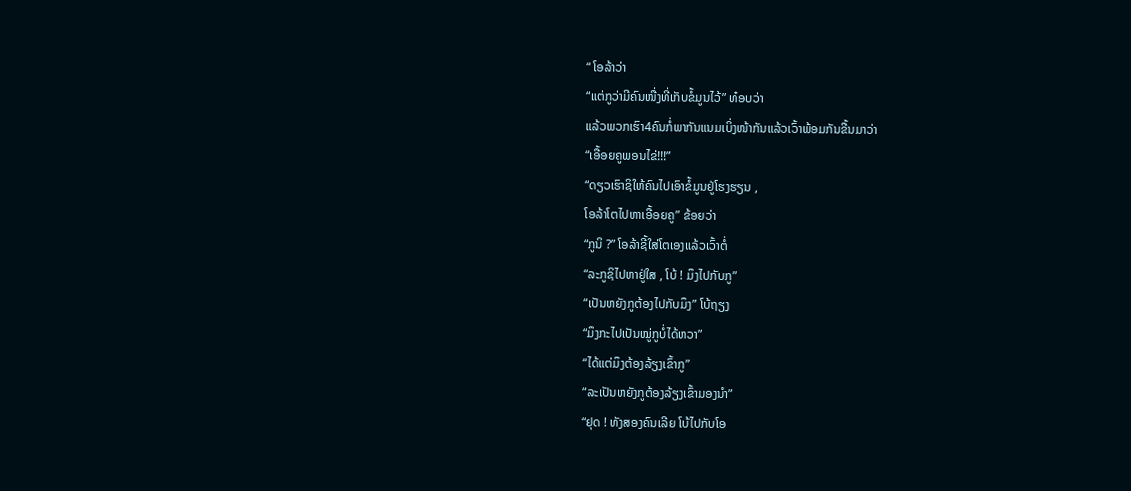“ ໂອລ້າວ່າ
“ແຕ່ກູວ່າມີຄົນໜື່ງທີ່ເກັບຂໍ້ມູນໄວ້” ທ໋ອບວ່າ
ແລ້ວພວກເຮົາ4ຄົນກໍ່ພາກັນແນມເບິ່ງໜ້າກັນແລ້ວເວົ້າພ້ອມກັນຂື້ນມາວ່າ
“ເອື້ອຍຄູພອນໄຂ່!!!”
“ດຽວເຮົາຊິໃຫ້ຄົນໄປເອົາຂໍ້ມູນຢູ່ໂຮງຮຽນ ,
ໂອລ້າໂຕໄປຫາເອື້ອຍຄູ” ຂ້ອຍວ່າ
“ກູນິ ?” ໂອລ້າຊີ້ໃສ່ໂຕເອງແລ້ວເວົ້າຕໍ່
“ລະກູຊິໄປຫາຢູ່ໃສ , ໂບ້ ! ມຶງໄປກັບກູ”
“ເປັນຫຍັງກູຕ້ອງໄປກັບມຶງ” ໂບ້ຖຽງ
“ມຶງກະໄປເປັນໝູ່ກູບໍ່ໄດ້ຫວາ”
“ໄດ້ແຕ່ມຶງຕ້ອງລ້ຽງເຂົ້າກູ”
“ລະເປັນຫຍັງກູຕ້ອງລ້ຽງເຂົ້າມອງນຳ”
“ຢຸດ ! ທັງສອງຄົນເລີຍ ໂບ້ໄປກັບໂອ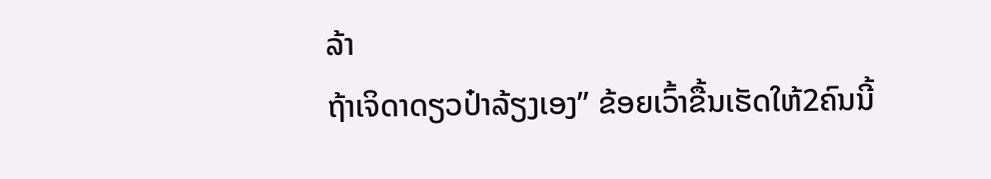ລ້າ
ຖ້າເຈິດາດຽວປ໋າລ້ຽງເອງ” ຂ້ອຍເວົ້າຂື້ນເຮັດໃຫ້2ຄົນນີ້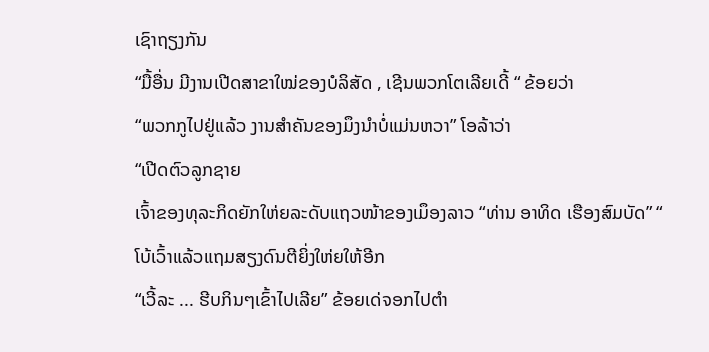ເຊົາຖຽງກັນ
“ມື້ອື່ນ ມີງານເປີດສາຂາໃໝ່ຂອງບໍລິສັດ , ເຊີນພວກໂຕເລີຍເດີ້ “ ຂ້ອຍວ່າ
“ພວກກູໄປຢູ່ແລ້ວ ງານສຳຄັນຂອງມຶງນຳບໍ່ແມ່ນຫວາ” ໂອລ້າວ່າ
“ເປີດຕົວລູກຊາຍ
ເຈົ້າຂອງທຸລະກິດຍັກໃຫ່ຍລະດັບແຖວໜ້າຂອງເມຶອງລາວ “ທ່ານ ອາທິດ ເຮືອງສົມບັດ” “ ໂບ້ເວົ້າແລ້ວແຖມສຽງດົນຕີຍິ່ງໃຫ່ຍໃຫ້ອີກ
“ເວີ້ລະ ... ຮີບກິນໆເຂົ້າໄປເລີຍ” ຂ້ອຍເດ່ຈອກໄປຕຳ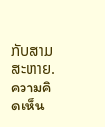ກັບສາມສະຫາຍ.
ความคิดเห็น